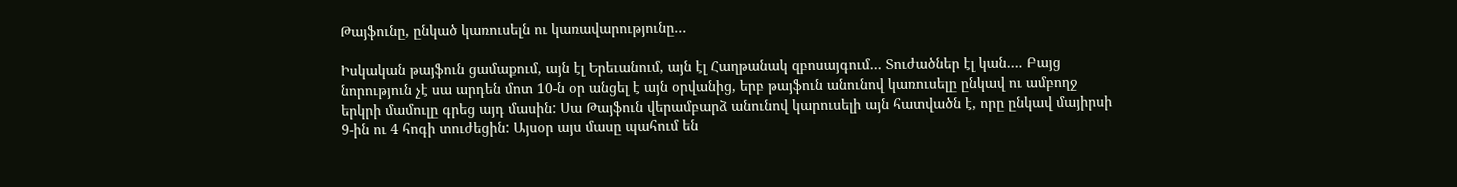Թայֆունը, ընկած կառուսելն ու կառավարությունը…

Իսկական թայֆուն ցամաքում, այն էլ Երեւանում, այն էլ Հաղթանակ զբոսայգում… Տուժածներ էլ կան…. Բայց նորություն չէ սա արդեն մոտ 10-ն օր անցել է այն օրվանից, երբ թայֆուն անունով կառուսելը ընկավ ու ամբողջ երկրի մամուլը գրեց այդ մասին: Սա Թայֆուն վերամբարձ անունով կարուսելի այն հատվածն է, որը ընկավ մայիրսի 9-ին ու 4 հոգի տուժեցին: Այսօր այս մասը պահում են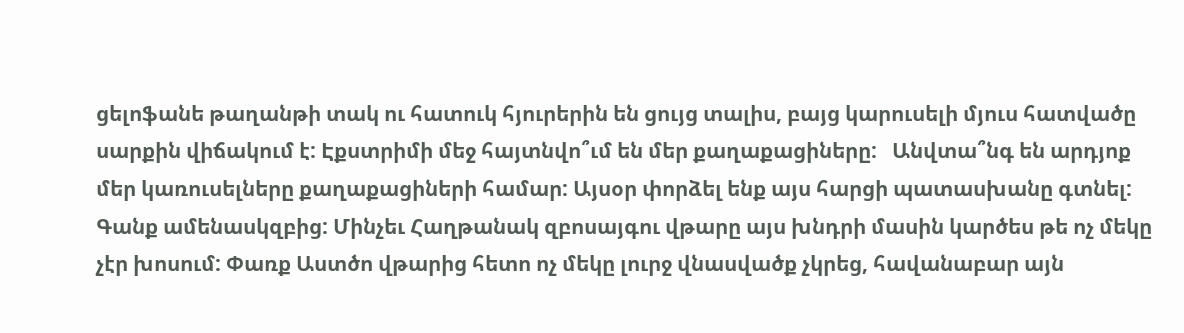ցելոֆանե թաղանթի տակ ու հատուկ հյուրերին են ցույց տալիս, բայց կարուսելի մյուս հատվածը սարքին վիճակում է: Էքստրիմի մեջ հայտնվո՞ւմ են մեր քաղաքացիները:   Անվտա՞նգ են արդյոք մեր կառուսելները քաղաքացիների համար: Այսօր փորձել ենք այս հարցի պատասխանը գտնել: Գանք ամենասկզբից: Մինչեւ Հաղթանակ զբոսայգու վթարը այս խնդրի մասին կարծես թե ոչ մեկը չէր խոսում: Փառք Աստծո վթարից հետո ոչ մեկը լուրջ վնասվածք չկրեց, հավանաբար այն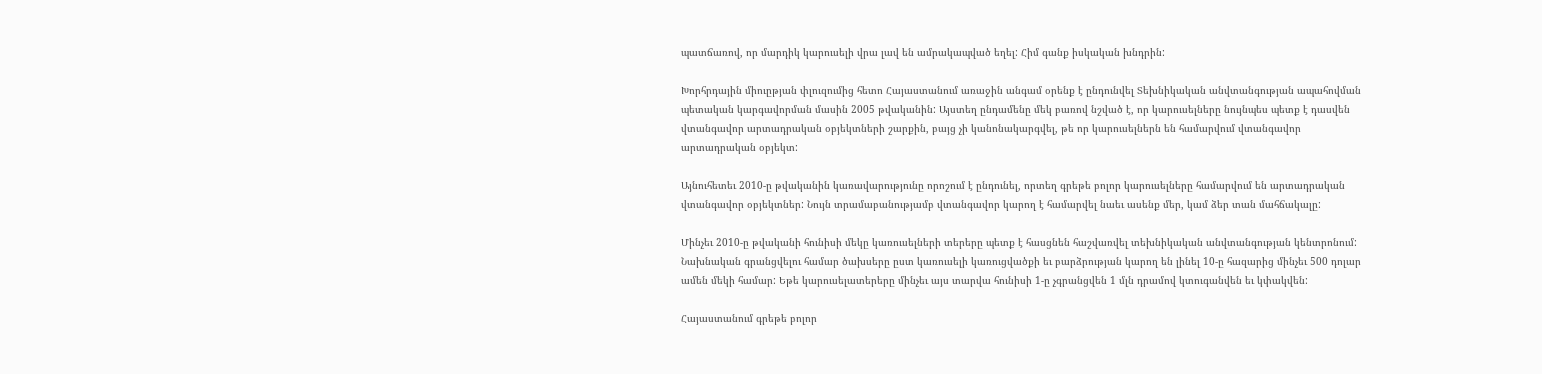պատճառով, որ մարդիկ կարուսելի վրա լավ են ամրակապված եղել: Հիմ գանք իսկական խնդրին:

Խորհրդային միուըթյան փլուզումից հետո Հայաստանում առաջին անգամ օրենք է ընդունվել Տեխնիկական անվտանգության ապահովման պետական կարգավորման մասին 2005 թվականին: Այստեղ ընդամենը մեկ բառով նշված է, որ կարուսելները նույնպես պետք է դասվեն վտանգավոր արտադրական օբյեկտների շարքին, բայց չի կանոնակարգվել, թե որ կարուսելներն են համարվում վտանգավոր արտադրական օբյեկտ:

Այնուհետեւ 2010-ը թվականին կառավարությունը որոշում է ընդունել, որտեղ գրեթե բոլոր կարուսելները համարվում են արտադրական վտանգավոր օբյեկտներ: Նույն տրամաբանությամբ վտանգավոր կարող է համարվել նաեւ ասենք մեր, կամ ձեր տան մահճակալը:

Մինչեւ 2010-ը թվականի հունիսի մեկը կառուսելների տերերը պետք է հասցնեն հաշվառվել տեխնիկական անվտանգության կենտրոնում: Նախնական գրանցվելու համար ծախսերը ըստ կառուսելի կառուցվածքի եւ բարձրության կարող են լինել 10-ը հազարից մինչեւ 500 դոլար ամեն մեկի համար: Եթե կարուսելատերերը մինչեւ այս տարվա հունիսի 1-ը չգրանցվեն 1 մլն դրամով կտուգանվեն եւ կփակվեն:

Հայաստանում գրեթե բոլոր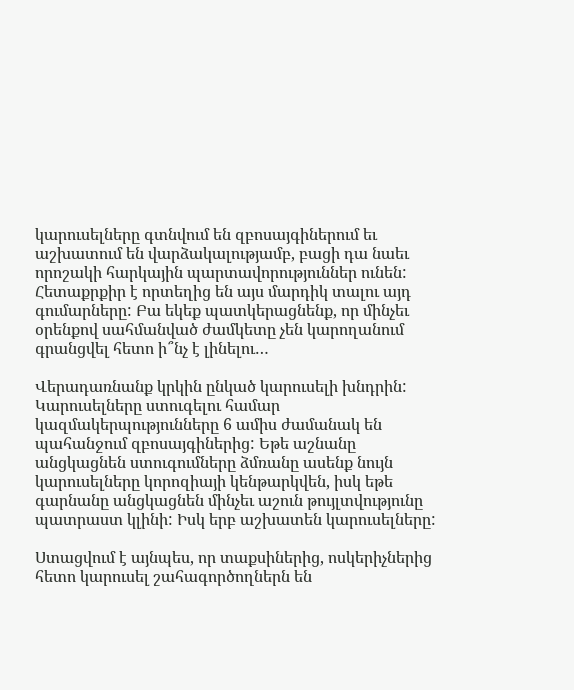կարուսելները գտնվում են զբոսայգիներում եւ աշխատում են վարձակալությամբ, բացի դա նաեւ որոշակի հարկային պարտավորություններ ունեն: Հետաքրքիր է որտեղից են այս մարդիկ տալու այդ գումարները: Բա եկեք պատկերացնենք, որ մինչեւ օրենքով սահմանված ժամկետը չեն կարողանում գրանցվել հետո ի՞նչ է լինելու…

Վերադառնանք կրկին ընկած կարուսելի խնդրին: Կարուսելները ստուգելու համար կազմակերպությունները 6 ամիս ժամանակ են պահանջում զբոսայգիներից: Եթե աշնանը անցկացնեն ստուգումները ձմռանը ասենք նույն կարուսելները կորոզիայի կենթարկվեն, իսկ եթե գարնանը անցկացնեն մինչեւ աշուն թույլտվությունը պատրաստ կլինի: Իսկ երբ աշխատեն կարուսելները:

Ստացվում է այնպես, որ տաքսիներից, ոսկերիչներից հետո կարուսել շահագործողներն են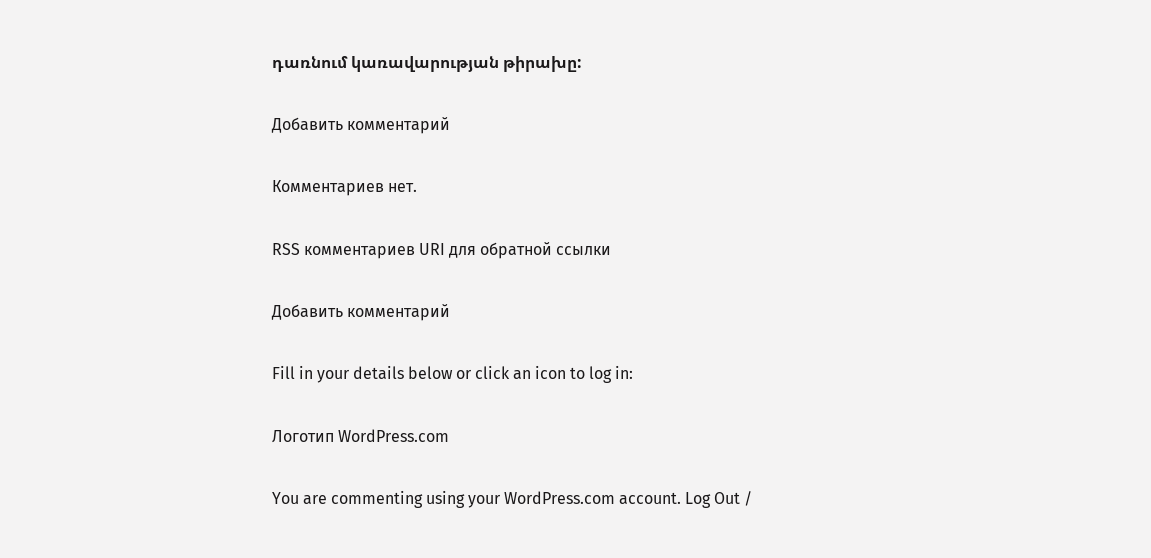դառնում կառավարության թիրախը:

Добавить комментарий

Комментариев нет.

RSS комментариев URI для обратной ссылки

Добавить комментарий

Fill in your details below or click an icon to log in:

Логотип WordPress.com

You are commenting using your WordPress.com account. Log Out /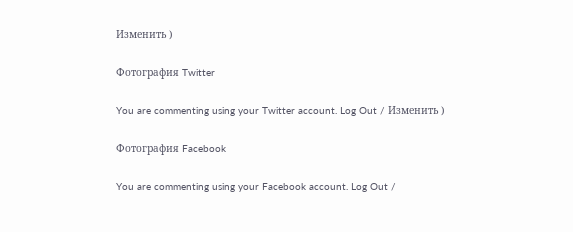Изменить )

Фотография Twitter

You are commenting using your Twitter account. Log Out / Изменить )

Фотография Facebook

You are commenting using your Facebook account. Log Out /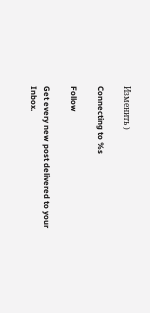Изменить )

Connecting to %s

Follow

Get every new post delivered to your Inbox.